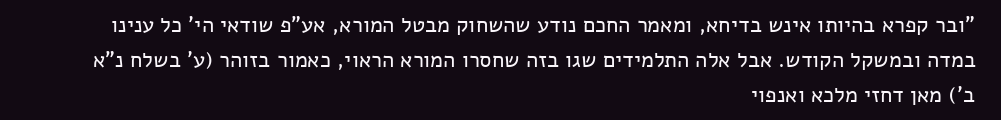"ובר קפרא בהיותו אינש בדיחא, ומאמר החכם נודע שהשחוק מבטל המורא, אע"פ שודאי הי' כל ענינו במדה ובמשקל הקודש. אבל אלה התלמידים שגו בזה שחסרו המורא הראוי, כאמור בזוהר (ע' בשלח נ"א ב') מאן דחזי מלכא ואנפוי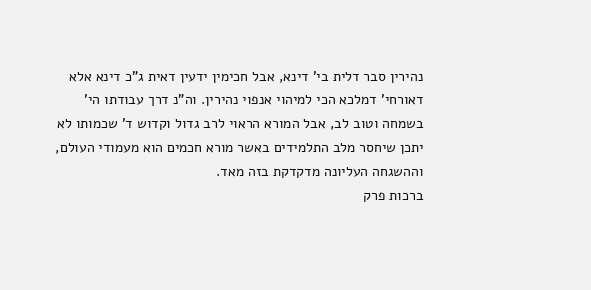נהירין סבר דלית בי' דינא, אבל חכימין ידעין דאית ג"כ דינא אלא דאורחי' דמלכא הכי למיהוי אנפוי נהירין. וה"נ דרך עבודתו הי' בשמחה וטוב לב, אבל המורא הראוי לרב גדול וקדוש ד' שכמותו לא יתכן שיחסר מלב התלמידים באשר מורא חכמים הוא מעמודי העולם, וההשגחה העליונה מדקדקת בזה מאד.
ברכות פרק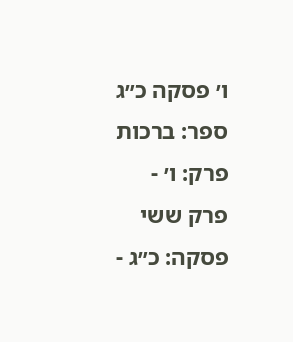ו׳ פסקה כ״ג
ספר: ברכות
פרק: ו׳ - פרק ששי
פסקה: כ״ג -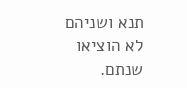תנא ושניהם לא הוציאו שנתם.